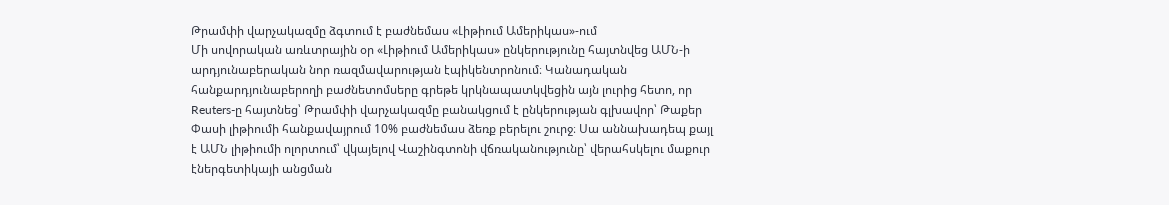Թրամփի վարչակազմը ձգտում է բաժնեմաս «Լիթիում Ամերիկաս»-ում
Մի սովորական առևտրային օր «Լիթիում Ամերիկաս» ընկերությունը հայտնվեց ԱՄՆ-ի արդյունաբերական նոր ռազմավարության էպիկենտրոնում։ Կանադական հանքարդյունաբերողի բաժնետոմսերը գրեթե կրկնապատկվեցին այն լուրից հետո, որ Reuters-ը հայտնեց՝ Թրամփի վարչակազմը բանակցում է ընկերության գլխավոր՝ Թաքեր Փասի լիթիումի հանքավայրում 10% բաժնեմաս ձեռք բերելու շուրջ։ Սա աննախադեպ քայլ է ԱՄՆ լիթիումի ոլորտում՝ վկայելով Վաշինգտոնի վճռականությունը՝ վերահսկելու մաքուր էներգետիկայի անցման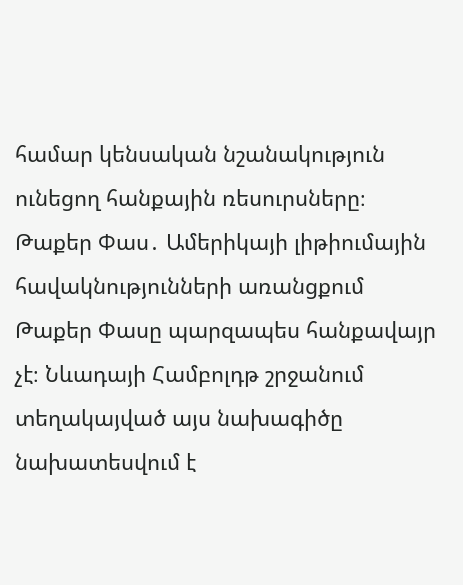համար կենսական նշանակություն ունեցող հանքային ռեսուրսները։
Թաքեր Փաս․ Ամերիկայի լիթիումային հավակնությունների առանցքում
Թաքեր Փասը պարզապես հանքավայր չէ։ Նևադայի Համբոլդթ շրջանում տեղակայված այս նախագիծը նախատեսվում է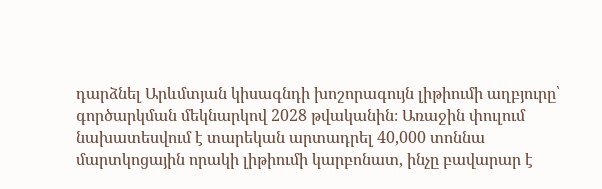դարձնել Արևմտյան կիսագնդի խոշորագույն լիթիումի աղբյուրը՝ գործարկման մեկնարկով 2028 թվականին։ Առաջին փուլում նախատեսվում է տարեկան արտադրել 40,000 տոննա մարտկոցային որակի լիթիումի կարբոնատ, ինչը բավարար է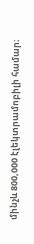մինչև 800,000 էլեկտրամոբիլի համար։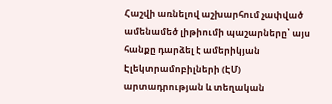Հաշվի առնելով աշխարհում չափված ամենամեծ լիթիումի պաշարները՝ այս հանքը դարձել է ամերիկյան Էլեկտրամոբիլների (ԷՄ) արտադրության և տեղական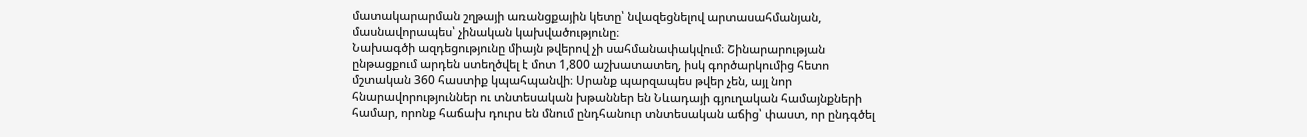մատակարարման շղթայի առանցքային կետը՝ նվազեցնելով արտասահմանյան, մասնավորապես՝ չինական կախվածությունը։
Նախագծի ազդեցությունը միայն թվերով չի սահմանափակվում։ Շինարարության ընթացքում արդեն ստեղծվել է մոտ 1,800 աշխատատեղ, իսկ գործարկումից հետո մշտական 360 հաստիք կպահպանվի։ Սրանք պարզապես թվեր չեն, այլ նոր հնարավորություններ ու տնտեսական խթաններ են Նևադայի գյուղական համայնքների համար, որոնք հաճախ դուրս են մնում ընդհանուր տնտեսական աճից՝ փաստ, որ ընդգծել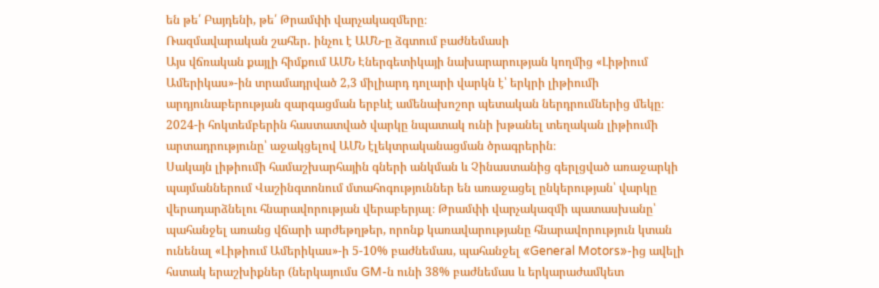են թե՛ Բայդենի, թե՛ Թրամփի վարչակազմերը։
Ռազմավարական շահեր․ ինչու է ԱՄՆ-ը ձգտում բաժնեմասի
Այս վճռական քայլի հիմքում ԱՄՆ Էներգետիկայի նախարարության կողմից «Լիթիում Ամերիկաս»-ին տրամադրված 2,3 միլիարդ դոլարի վարկն է՝ երկրի լիթիումի արդյունաբերության զարգացման երբևէ ամենախոշոր պետական ներդրումներից մեկը։ 2024-ի հոկտեմբերին հաստատված վարկը նպատակ ունի խթանել տեղական լիթիումի արտադրությունը՝ աջակցելով ԱՄՆ էլեկտրականացման ծրագրերին։
Սակայն լիթիումի համաշխարհային գների անկման և Չինաստանից գերլցված առաջարկի պայմաններում Վաշինգտոնում մտահոգություններ են առաջացել ընկերության՝ վարկը վերադարձնելու հնարավորության վերաբերյալ։ Թրամփի վարչակազմի պատասխանը՝ պահանջել առանց վճարի արժեթղթեր, որոնք կառավարությանը հնարավորություն կտան ունենալ «Լիթիում Ամերիկաս»-ի 5-10% բաժնեմաս, պահանջել «General Motors»-ից ավելի հստակ երաշխիքներ (ներկայումս GM-ն ունի 38% բաժնեմաս և երկարաժամկետ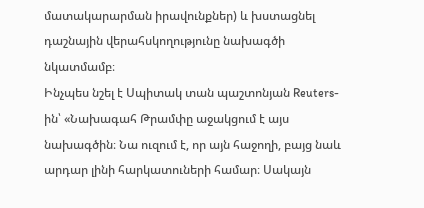մատակարարման իրավունքներ) և խստացնել դաշնային վերահսկողությունը նախագծի նկատմամբ։
Ինչպես նշել է Սպիտակ տան պաշտոնյան Reuters-ին՝ «Նախագահ Թրամփը աջակցում է այս նախագծին։ Նա ուզում է, որ այն հաջողի, բայց նաև արդար լինի հարկատուների համար։ Սակայն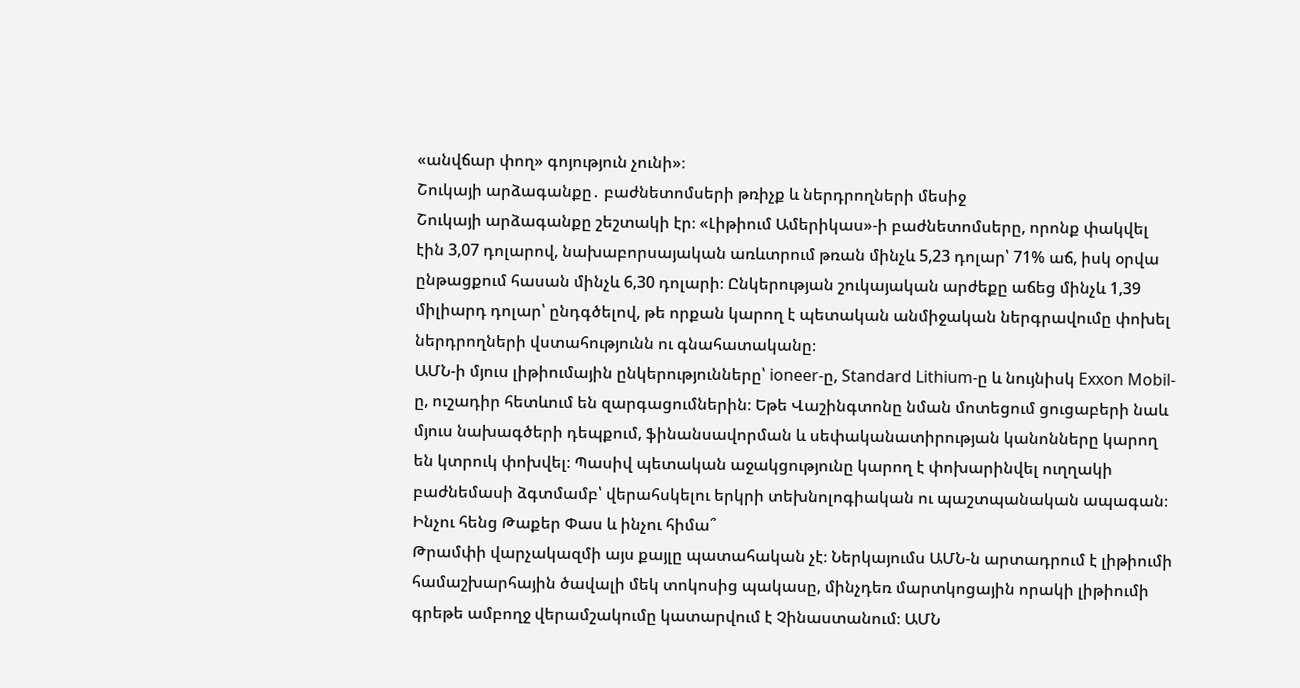«անվճար փող» գոյություն չունի»։
Շուկայի արձագանքը․ բաժնետոմսերի թռիչք և ներդրողների մեսիջ
Շուկայի արձագանքը շեշտակի էր։ «Լիթիում Ամերիկաս»-ի բաժնետոմսերը, որոնք փակվել էին 3,07 դոլարով, նախաբորսայական առևտրում թռան մինչև 5,23 դոլար՝ 71% աճ, իսկ օրվա ընթացքում հասան մինչև 6,30 դոլարի։ Ընկերության շուկայական արժեքը աճեց մինչև 1,39 միլիարդ դոլար՝ ընդգծելով, թե որքան կարող է պետական անմիջական ներգրավումը փոխել ներդրողների վստահությունն ու գնահատականը։
ԱՄՆ-ի մյուս լիթիումային ընկերությունները՝ ioneer-ը, Standard Lithium-ը և նույնիսկ Exxon Mobil-ը, ուշադիր հետևում են զարգացումներին։ Եթե Վաշինգտոնը նման մոտեցում ցուցաբերի նաև մյուս նախագծերի դեպքում, ֆինանսավորման և սեփականատիրության կանոնները կարող են կտրուկ փոխվել։ Պասիվ պետական աջակցությունը կարող է փոխարինվել ուղղակի բաժնեմասի ձգտմամբ՝ վերահսկելու երկրի տեխնոլոգիական ու պաշտպանական ապագան։
Ինչու հենց Թաքեր Փաս և ինչու հիմա՞
Թրամփի վարչակազմի այս քայլը պատահական չէ։ Ներկայումս ԱՄՆ-ն արտադրում է լիթիումի համաշխարհային ծավալի մեկ տոկոսից պակասը, մինչդեռ մարտկոցային որակի լիթիումի գրեթե ամբողջ վերամշակումը կատարվում է Չինաստանում։ ԱՄՆ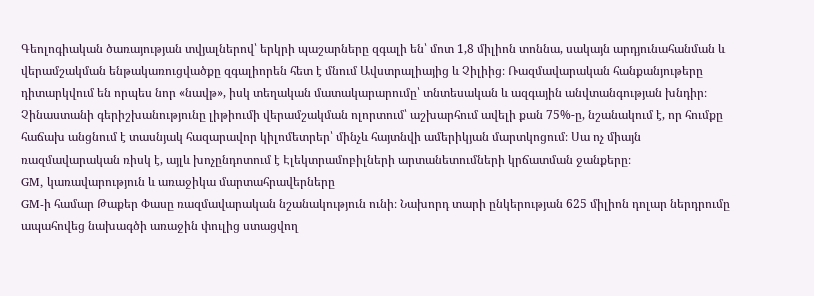Գեոլոգիական ծառայության տվյալներով՝ երկրի պաշարները զգալի են՝ մոտ 1,8 միլիոն տոննա, սակայն արդյունահանման և վերամշակման ենթակառուցվածքը զգալիորեն հետ է մնում Ավստրալիայից և Չիլիից։ Ռազմավարական հանքանյութերը դիտարկվում են որպես նոր «նավթ», իսկ տեղական մատակարարումը՝ տնտեսական և ազգային անվտանգության խնդիր։
Չինաստանի գերիշխանությունը լիթիումի վերամշակման ոլորտում՝ աշխարհում ավելի քան 75%-ը, նշանակում է, որ հումքը հաճախ անցնում է տասնյակ հազարավոր կիլոմետրեր՝ մինչև հայտնվի ամերիկյան մարտկոցում։ Սա ոչ միայն ռազմավարական ռիսկ է, այլև խոչընդոտում է Էլեկտրամոբիլների արտանետումների կրճատման ջանքերը։
GM, կառավարություն և առաջիկա մարտահրավերները
GM-ի համար Թաքեր Փասը ռազմավարական նշանակություն ունի։ Նախորդ տարի ընկերության 625 միլիոն դոլար ներդրումը ապահովեց նախագծի առաջին փուլից ստացվող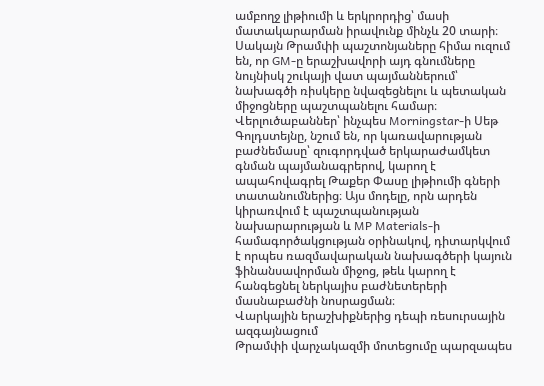ամբողջ լիթիումի և երկրորդից՝ մասի մատակարարման իրավունք մինչև 20 տարի։ Սակայն Թրամփի պաշտոնյաները հիմա ուզում են, որ GM-ը երաշխավորի այդ գնումները նույնիսկ շուկայի վատ պայմաններում՝ նախագծի ռիսկերը նվազեցնելու և պետական միջոցները պաշտպանելու համար։
Վերլուծաբաններ՝ ինչպես Morningstar-ի Սեթ Գոլդստեյնը, նշում են, որ կառավարության բաժնեմասը՝ զուգորդված երկարաժամկետ գնման պայմանագրերով, կարող է ապահովագրել Թաքեր Փասը լիթիումի գների տատանումներից։ Այս մոդելը, որն արդեն կիրառվում է պաշտպանության նախարարության և MP Materials-ի համագործակցության օրինակով, դիտարկվում է որպես ռազմավարական նախագծերի կայուն ֆինանսավորման միջոց, թեև կարող է հանգեցնել ներկայիս բաժնետերերի մասնաբաժնի նոսրացման։
Վարկային երաշխիքներից դեպի ռեսուրսային ազգայնացում
Թրամփի վարչակազմի մոտեցումը պարզապես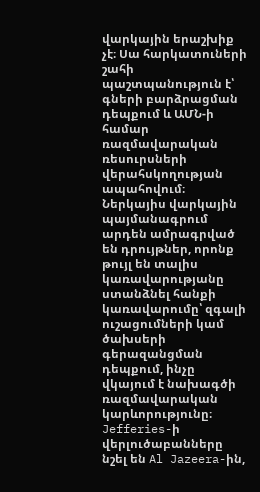վարկային երաշխիք չէ։ Սա հարկատուների շահի պաշտպանություն է՝ գների բարձրացման դեպքում և ԱՄՆ-ի համար ռազմավարական ռեսուրսների վերահսկողության ապահովում։ Ներկայիս վարկային պայմանագրում արդեն ամրագրված են դրույթներ, որոնք թույլ են տալիս կառավարությանը ստանձնել հանքի կառավարումը՝ զգալի ուշացումների կամ ծախսերի գերազանցման դեպքում, ինչը վկայում է նախագծի ռազմավարական կարևորությունը։
Jefferies-ի վերլուծաբանները նշել են Al Jazeera-ին,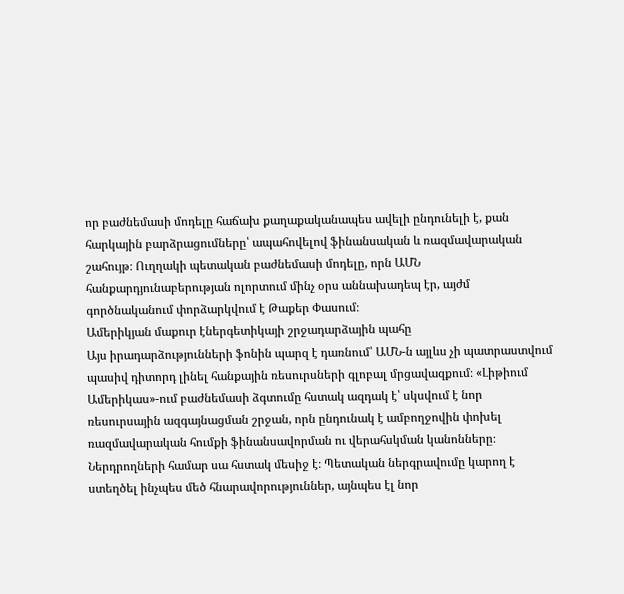որ բաժնեմասի մոդելը հաճախ քաղաքականապես ավելի ընդունելի է, քան հարկային բարձրացումները՝ ապահովելով ֆինանսական և ռազմավարական շահույթ։ Ուղղակի պետական բաժնեմասի մոդելը, որն ԱՄՆ հանքարդյունաբերության ոլորտում մինչ օրս աննախադեպ էր, այժմ գործնականում փորձարկվում է Թաքեր Փասում։
Ամերիկյան մաքուր էներգետիկայի շրջադարձային պահը
Այս իրադարձությունների ֆոնին պարզ է դառնում՝ ԱՄՆ-ն այլևս չի պատրաստվում պասիվ դիտորդ լինել հանքային ռեսուրսների գլոբալ մրցավազքում։ «Լիթիում Ամերիկաս»-ում բաժնեմասի ձգտումը հստակ ազդակ է՝ սկսվում է նոր ռեսուրսային ազգայնացման շրջան, որն ընդունակ է ամբողջովին փոխել ռազմավարական հումքի ֆինանսավորման ու վերահսկման կանոնները։
Ներդրողների համար սա հստակ մեսիջ է։ Պետական ներգրավումը կարող է ստեղծել ինչպես մեծ հնարավորություններ, այնպես էլ նոր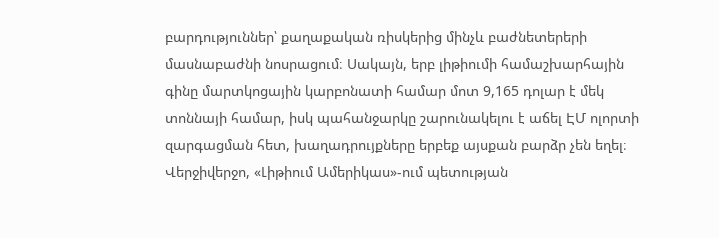բարդություններ՝ քաղաքական ռիսկերից մինչև բաժնետերերի մասնաբաժնի նոսրացում։ Սակայն, երբ լիթիումի համաշխարհային գինը մարտկոցային կարբոնատի համար մոտ 9,165 դոլար է մեկ տոննայի համար, իսկ պահանջարկը շարունակելու է աճել ԷՄ ոլորտի զարգացման հետ, խաղադրույքները երբեք այսքան բարձր չեն եղել։
Վերջիվերջո, «Լիթիում Ամերիկաս»-ում պետության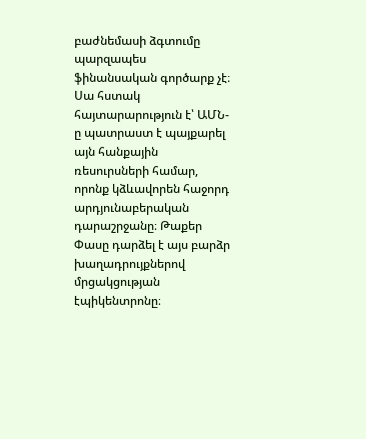բաժնեմասի ձգտումը պարզապես ֆինանսական գործարք չէ։ Սա հստակ հայտարարություն է՝ ԱՄՆ-ը պատրաստ է պայքարել այն հանքային ռեսուրսների համար, որոնք կձևավորեն հաջորդ արդյունաբերական դարաշրջանը։ Թաքեր Փասը դարձել է այս բարձր խաղադրույքներով մրցակցության էպիկենտրոնը։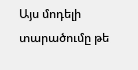Այս մոդելի տարածումը թե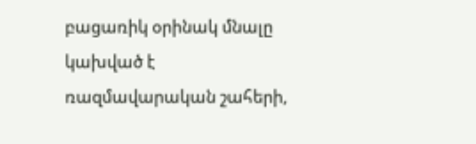բացառիկ օրինակ մնալը կախված է ռազմավարական շահերի,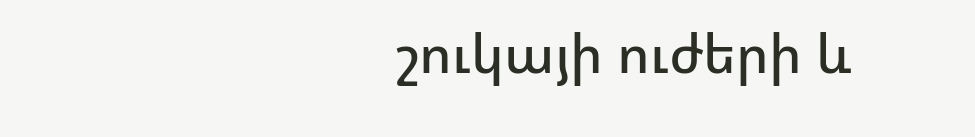շուկայի ուժերի և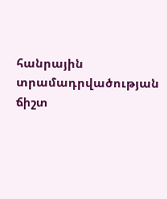հանրային տրամադրվածության ճիշտ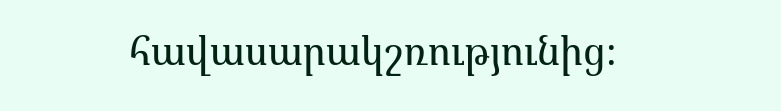հավասարակշռությունից։